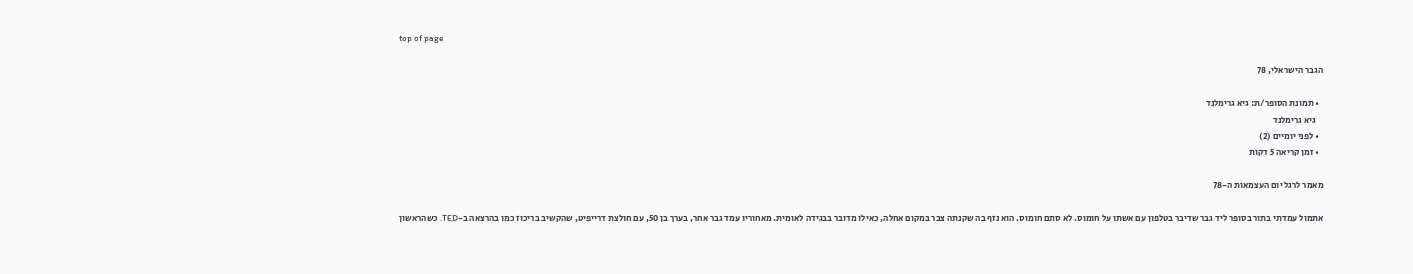top of page

הגבר הישראלי, 78

  • תמונת הסופר/ת: גיא גרימלנד
    גיא גרימלנד
  • לפני יומיים (2)
  • זמן קריאה 5 דקות

מאמר לרגל יום העצמאות ה-78

אתמול עמדתי בתור בסופר ליד גבר שדיבר בטלפון עם אשתו על חומוס. לא סתם חומוס. הוא נזף בה שקנתה צבר במקום אחלה, כאילו מדובר בבגידה לאומית. מאחוריו עמד גבר אחר, בערך בן 50, עם חולצת דרייפיט, שהקשיב בריכוז כמו בהרצאה ב-TED. כשהראשון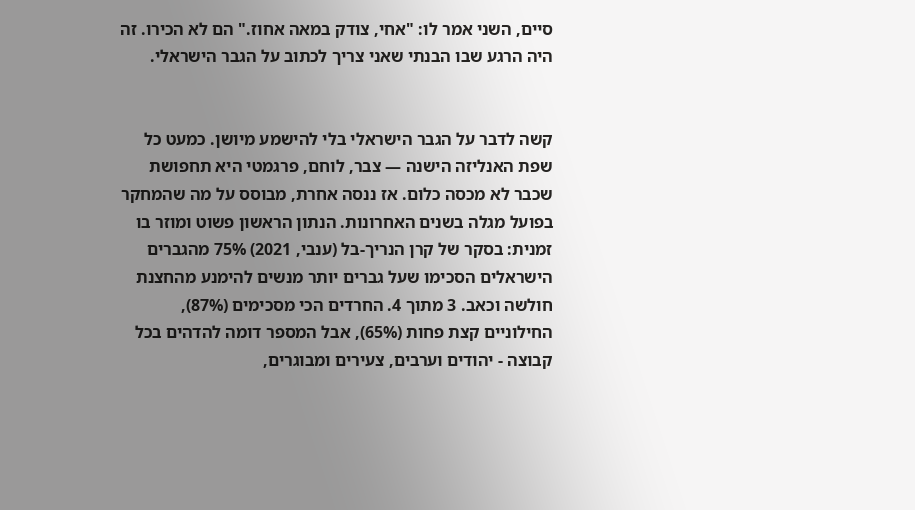סיים, השני אמר לו: "אחי, צודק במאה אחוז." הם לא הכירו. זה היה הרגע שבו הבנתי שאני צריך לכתוב על הגבר הישראלי.


קשה לדבר על הגבר הישראלי בלי להישמע מיושן. כמעט כל שפת האנליזה הישנה — צבר, לוחם, פרגמטי היא תחפושת שכבר לא מכסה כלום. אז ננסה אחרת, מבוסס על מה שהמחקר בפועל מגלה בשנים האחרונות. הנתון הראשון פשוט ומוזר בו זמנית: בסקר של קרן הנריך-בל (ענבי, 2021) 75% מהגברים הישראלים הסכימו שעל גברים יותר מנשים להימנע מהחצנת חולשה וכאב. 3 מתוך 4. החרדים הכי מסכימים (87%), החילוניים קצת פחות (65%), אבל המספר דומה להדהים בכל קבוצה - יהודים וערבים, צעירים ומבוגרים,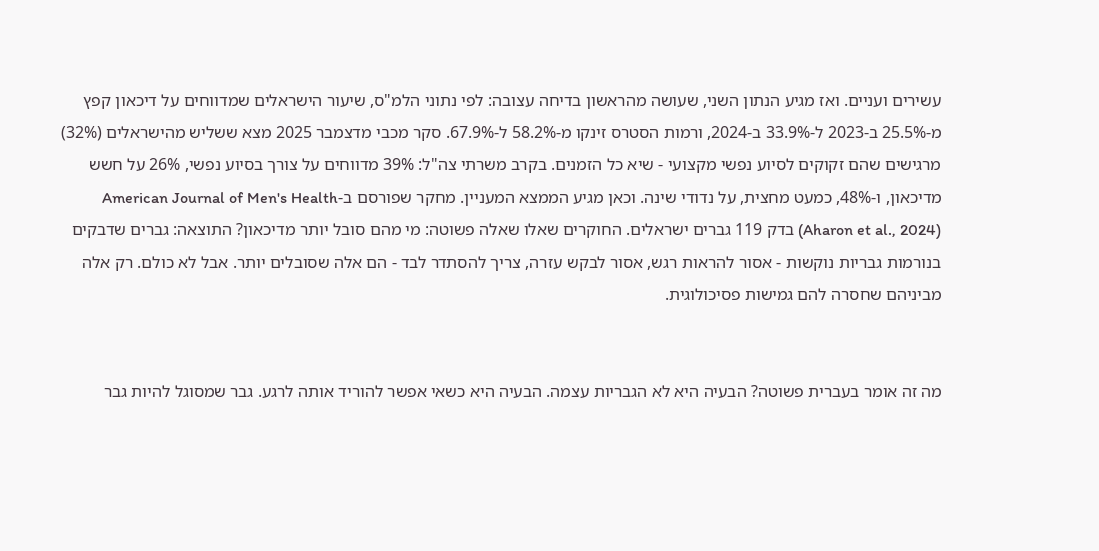עשירים ועניים. ואז מגיע הנתון השני, שעושה מהראשון בדיחה עצובה: לפי נתוני הלמ"ס, שיעור הישראלים שמדווחים על דיכאון קפץ מ-25.5% ב-2023 ל-33.9% ב-2024, ורמות הסטרס זינקו מ-58.2% ל-67.9%. סקר מכבי מדצמבר 2025 מצא ששליש מהישראלים (32%) מרגישים שהם זקוקים לסיוע נפשי מקצועי - שיא כל הזמנים. בקרב משרתי צה"ל: 39% מדווחים על צורך בסיוע נפשי, 26% על חשש מדיכאון, ו-48%, כמעט מחצית, על נדודי שינה. וכאן מגיע הממצא המעניין. מחקר שפורסם ב-American Journal of Men's Health (Aharon et al., 2024) בדק 119 גברים ישראלים. החוקרים שאלו שאלה פשוטה: מי מהם סובל יותר מדיכאון? התוצאה: גברים שדבקים בנורמות גבריות נוקשות - אסור להראות רגש, אסור לבקש עזרה, צריך להסתדר לבד - הם אלה שסובלים יותר. אבל לא כולם. רק אלה מביניהם שחסרה להם גמישות פסיכולוגית.


מה זה אומר בעברית פשוטה? הבעיה היא לא הגבריות עצמה. הבעיה היא כשאי אפשר להוריד אותה לרגע. גבר שמסוגל להיות גבר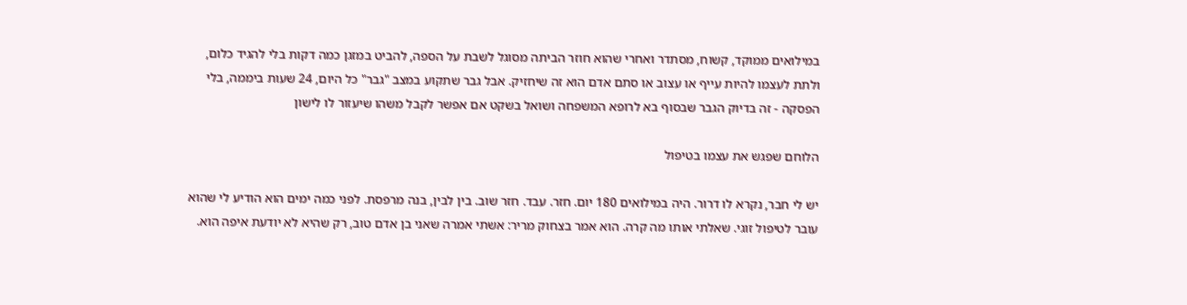במילואים ממוקד, קשוח, מסתדר ואחרי שהוא חוזר הביתה מסוגל לשבת על הספה, להביט במזגן כמה דקות בלי להגיד כלום, ולתת לעצמו להיות עייף או עצוב או סתם אדם הוא זה שיחזיק. אבל גבר שתקוע במצב "גבר" כל היום, 24 שעות ביממה, בלי הפסקה - זה בדיוק הגבר שבסוף בא לרופא המשפחה ושואל בשקט אם אפשר לקבל משהו שיעזור לו לישון

הלוחם שפגש את עצמו בטיפול

יש לי חבר, נקרא לו דרור. היה במילואים 180 יום. חזר. עבד. חזר שוב. בין לבין, בנה מרפסת. לפני כמה ימים הוא הודיע לי שהוא עובר לטיפול זוגי. שאלתי אותו מה קרה. הוא אמר בצחוק מריר: אשתי אמרה שאני בן אדם טוב, רק שהיא לא יודעת איפה הוא.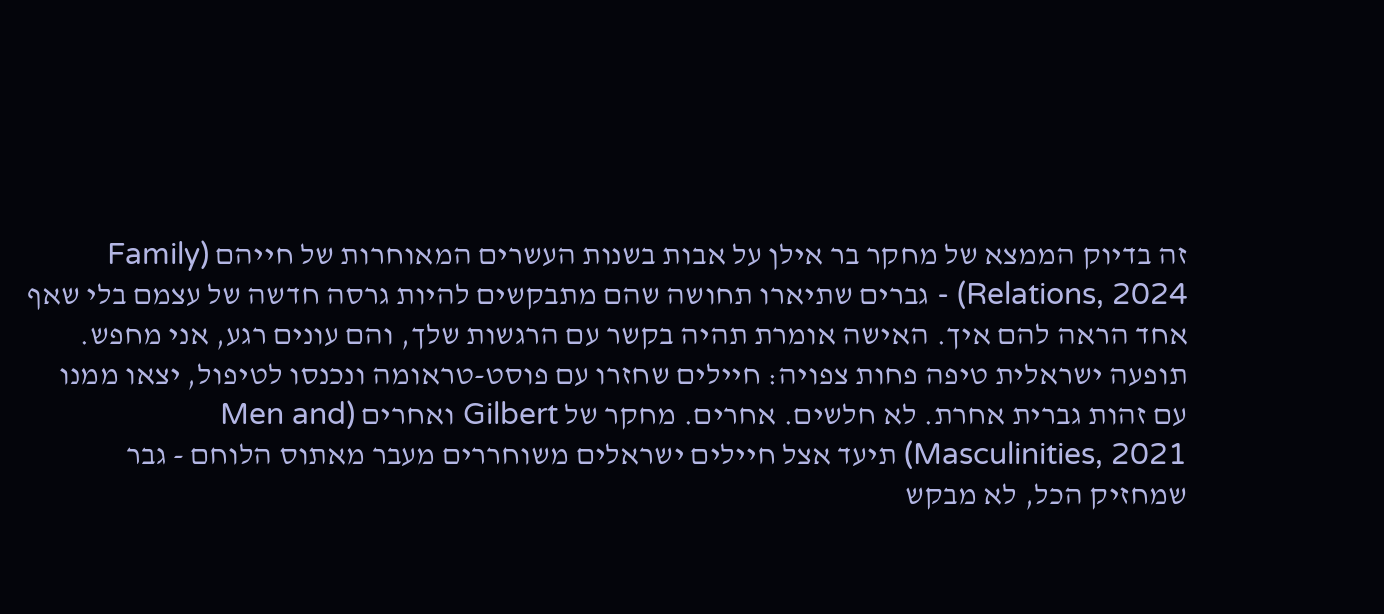זה בדיוק הממצא של מחקר בר אילן על אבות בשנות העשרים המאוחרות של חייהם (Family Relations, 2024) - גברים שתיארו תחושה שהם מתבקשים להיות גרסה חדשה של עצמם בלי שאף אחד הראה להם איך. האישה אומרת תהיה בקשר עם הרגשות שלך, והם עונים רגע, אני מחפש. תופעה ישראלית טיפה פחות צפויה: חיילים שחזרו עם פוסט-טראומה ונכנסו לטיפול, יצאו ממנו עם זהות גברית אחרת. לא חלשים. אחרים. מחקר של Gilbert ואחרים (Men and Masculinities, 2021) תיעד אצל חיילים ישראלים משוחררים מעבר מאתוס הלוחם - גבר שמחזיק הכל, לא מבקש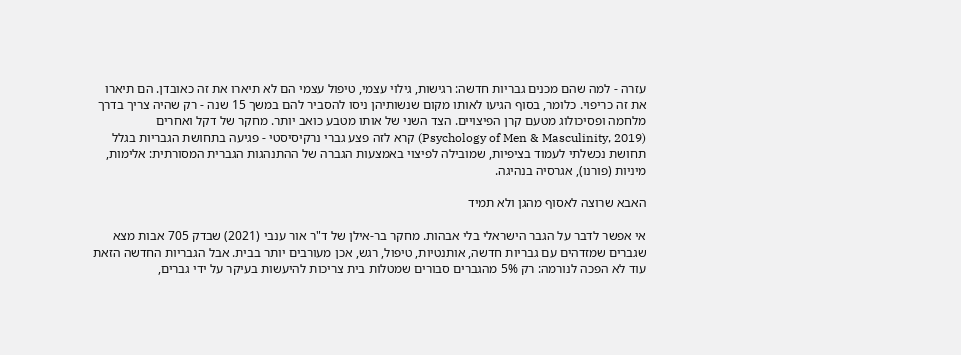עזרה - למה שהם מכנים גבריות חדשה: רגישות, גילוי עצמי, טיפול עצמי הם לא תיארו את זה כאובדן. הם תיארו את זה כריפוי. כלומר, בסוף הגיעו לאותו מקום שנשותיהן ניסו להסביר להם במשך 15 שנה - רק שהיה צריך בדרך מלחמה ופסיכולוג מטעם קרן הפיצויים. הצד השני של אותו מטבע כואב יותר. מחקר של דקל ואחרים (Psychology of Men & Masculinity, 2019) קרא לזה פצע גברי נרקיסיסטי - פגיעה בתחושת הגבריות בגלל תחושת נכשלתי לעמוד בציפיות, שמובילה לפיצוי באמצעות הגברה של ההתנהגות הגברית המסורתית: אלימות, מיניות (פורנו), אגרסיה בנהיגה.

האבא שרוצה לאסוף מהגן ולא תמיד

אי אפשר לדבר על הגבר הישראלי בלי אבהות. מחקר בר-אילן של ד"ר אור ענבי (2021) שבדק 705 אבות מצא שגברים שמזדהים עם גבריות חדשה, אותנטיות, טיפול, רגש, אכן מעורבים יותר בבית. אבל הגבריות החדשה הזאת עוד לא הפכה לנורמה: רק 5% מהגברים סבורים שמטלות בית צריכות להיעשות בעיקר על ידי גברים,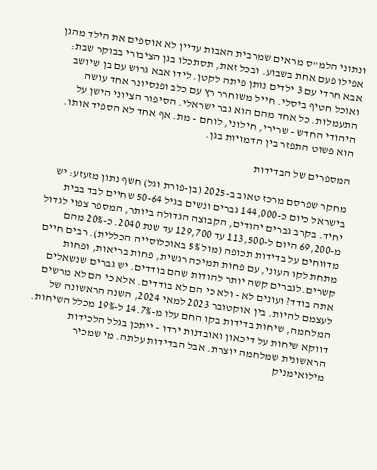ונתוני הלמ"ס מראים שמרבית האבות עדיין לא אוספים את הילד מהגן אפילו פעם אחת בשבוע. ובכל זאת, תסתכלו בגן הציבורי בבוקר שבת: אבא חרדי עם 3 ילדים נותן פיתה לקטן. לידו אבא גרוש עם בן שיושב ואוכל חטיף ביסלי. חייל משוחרר רץ עם כלב ופנסיונר אחד עושה התעמלות. כל אחד מהם הוא גבר ישראלי. הסיפור הציוני הישן על היהודי החדש - שרירי, חילוני, לוחם - מת. אף אחד לא הספיד אותו. הוא פשוט התפזר בין הדמויות בגן.

המספרים של הבדידות

מחקר שפרסם מרכז טאוב ב-2025 (בן-פורת וגל) חשף נתון מזעזע: יש בישראל כיום כ-144,000 גברים ונשים בגיל 50-64 שחיים לבד בבית יחיד. בקרב גברים יהודים, הקבוצה הגדולה ביותר, המספר צפוי לגדול מ-69,200 היום ל-113,500 עד 129,700 עד שנת 2040. כ-20% מהם מדווחים על בדידות תכופה (מול 5% באוכלוסייה הכללית). רבים חיים מתחת לקו העוני, עם פחות תמיכה רגשית, פחות בריאות, ופחות קשרים.לגברים קשה יותר להודות שהם בודדים. יש גברים שנשאלים אתה בודד? ועונים לא - ולא כי הם לא בודדים. אלא כי הם לא מרשים לעצמם להיות. בין אוקטובר 2023 למאי 2024, השנה הראשונה של המלחמה, שיחות בדידות בקו החם עלו מ-14.7% ל-19% מכלל השיחות. דווקא שיחות על דיכאון ואובדנות ירדו - ייתכן בגלל הלכידות הראשונית שמלחמה יוצרת. אבל הבדידות עלתה. מי שמכיר מילואימניק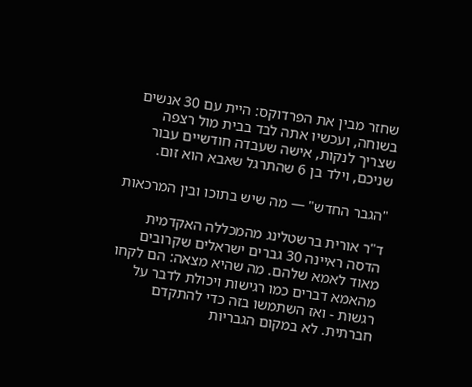שחזר מבין את הפרדוקס: היית עם 30 אנשים בשוחה, ועכשיו אתה לבד בבית מול רצפה שצריך לנקות, אישה שעבדה חודשיים עבור שניכם, וילד בן 6 שהתרגל שאבא הוא זום.

"הגבר החדש" — מה שיש בתוכו ובין המרכאות

ד"ר אורית ברשטלינג מהמכללה האקדמית הדסה ראיינה 30 גברים ישראלים שקרובים מאוד לאמא שלהם. מה שהיא מצאה: הם לקחו מהאמא דברים כמו רגישות ויכולת לדבר על רגשות - ואז השתמשו בזה כדי להתקדם חברתית. לא במקום הגבריות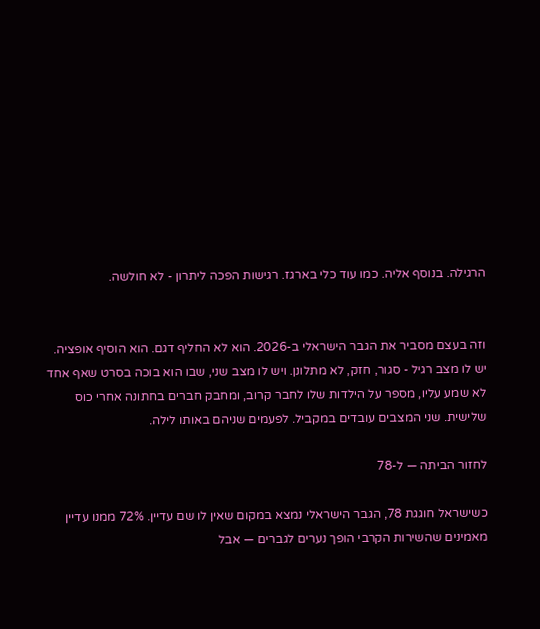הרגילה. בנוסף אליה. כמו עוד כלי בארגז. רגישות הפכה ליתרון - לא חולשה.


וזה בעצם מסביר את הגבר הישראלי ב-2026. הוא לא החליף דגם. הוא הוסיף אופציה. יש לו מצב רגיל - סגור, חזק, לא מתלונן. ויש לו מצב שני, שבו הוא בוכה בסרט שאף אחד לא שמע עליו, מספר על הילדות שלו לחבר קרוב, ומחבק חברים בחתונה אחרי כוס שלישית. שני המצבים עובדים במקביל. לפעמים שניהם באותו לילה.

לחזור הביתה — ל-78

כשישראל חוגגת 78, הגבר הישראלי נמצא במקום שאין לו שם עדיין. 72% ממנו עדיין מאמינים שהשירות הקרבי הופך נערים לגברים — אבל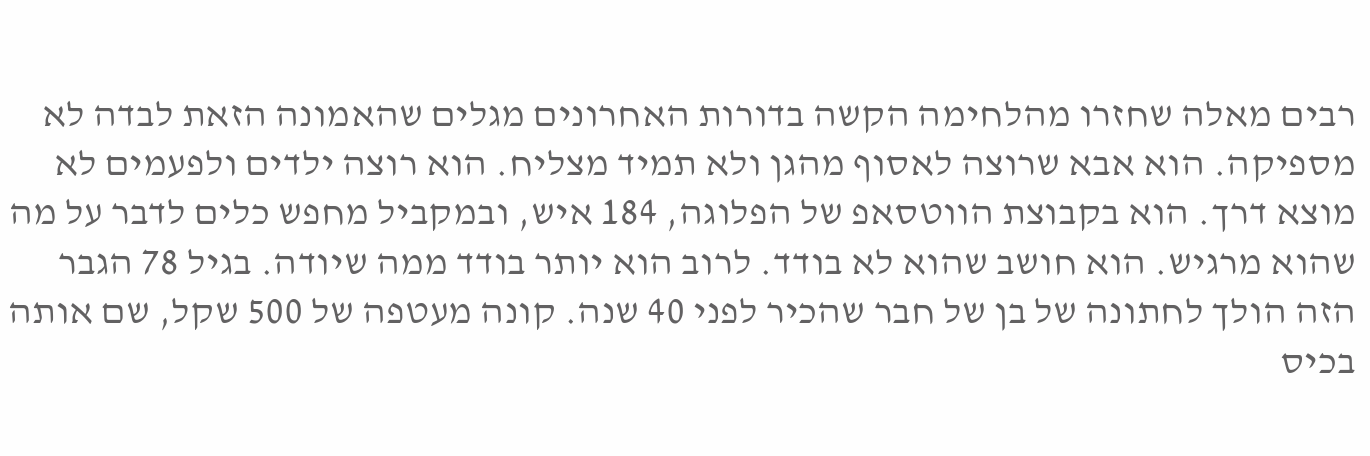רבים מאלה שחזרו מהלחימה הקשה בדורות האחרונים מגלים שהאמונה הזאת לבדה לא מספיקה. הוא אבא שרוצה לאסוף מהגן ולא תמיד מצליח. הוא רוצה ילדים ולפעמים לא מוצא דרך. הוא בקבוצת הווטסאפ של הפלוגה, 184 איש, ובמקביל מחפש כלים לדבר על מה שהוא מרגיש. הוא חושב שהוא לא בודד. לרוב הוא יותר בודד ממה שיודה. בגיל 78 הגבר הזה הולך לחתונה של בן של חבר שהכיר לפני 40 שנה. קונה מעטפה של 500 שקל, שם אותה בכיס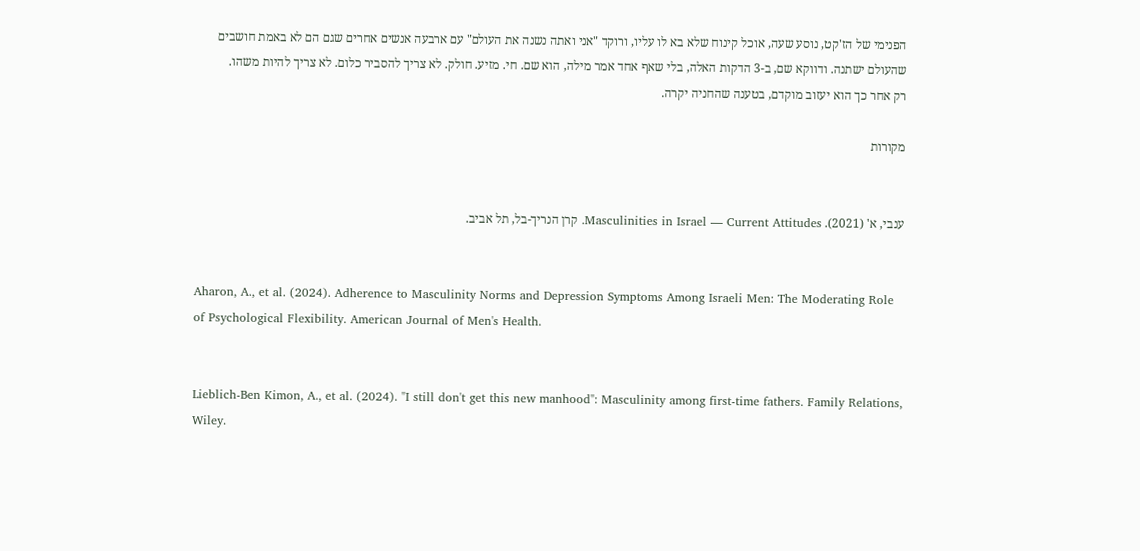הפנימי של הז'קט, נוסע שעה, אוכל קינוח שלא בא לו עליו, ורוקד "אני ואתה נשנה את העולם" עם ארבעה אנשים אחרים שגם הם לא באמת חושבים שהעולם ישתנה. ודווקא שם, ב-3 הדקות האלה, בלי שאף אחד אמר מילה, הוא שם. חי. מזיע. חולק. לא צריך להסביר כלום. לא צריך להיות משהו. רק אחר כך הוא יעזוב מוקדם, בטענה שהחניה יקרה.

מקורות


ענבי, א' (2021). Masculinities in Israel — Current Attitudes. קרן הנריך-בל, תל אביב.


Aharon, A., et al. (2024). Adherence to Masculinity Norms and Depression Symptoms Among Israeli Men: The Moderating Role of Psychological Flexibility. American Journal of Men's Health.


Lieblich-Ben Kimon, A., et al. (2024). "I still don't get this new manhood": Masculinity among first-time fathers. Family Relations, Wiley.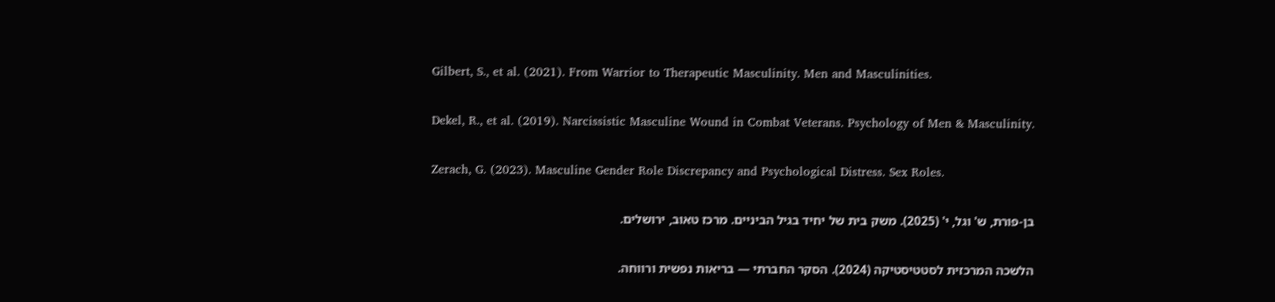Gilbert, S., et al. (2021). From Warrior to Therapeutic Masculinity. Men and Masculinities.


Dekel, R., et al. (2019). Narcissistic Masculine Wound in Combat Veterans. Psychology of Men & Masculinity.


Zerach, G. (2023). Masculine Gender Role Discrepancy and Psychological Distress. Sex Roles.


בן-פורת, ש' וגל, י' (2025). משק בית של יחיד בגיל הביניים. מרכז טאוב, ירושלים.


הלשכה המרכזית לסטטיסטיקה (2024). הסקר החברתי — בריאות נפשית ורווחה.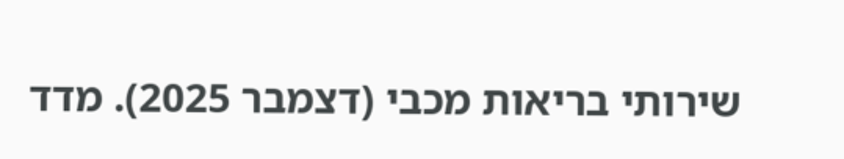שירותי בריאות מכבי (דצמבר 2025). מדד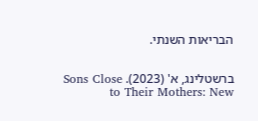הבריאות השנתי.


ברשטלינג, א' (2023). Sons Close to Their Mothers: New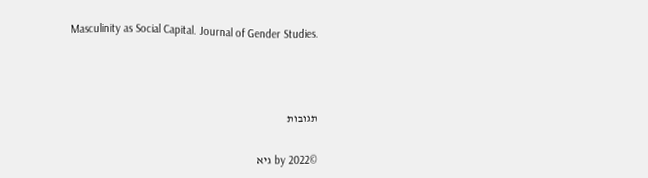Masculinity as Social Capital. Journal of Gender Studies.





תגובות


©2022 by גיא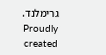גרימלנד. Proudly created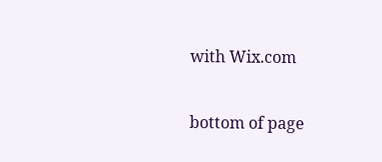with Wix.com

bottom of page